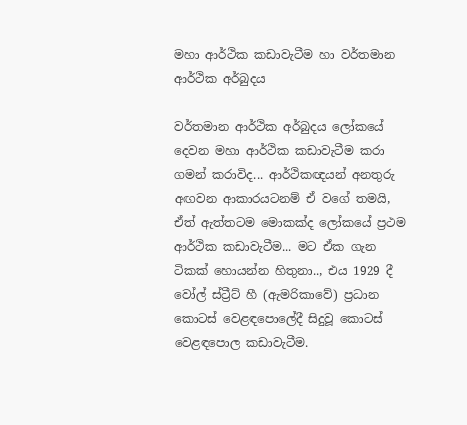මහා ආර්ථික කඩාවැටීම හා වර්තමාන ආර්ථික අර්බුදය

වර්තමාන ආර්ථික අර්බුදය ලෝකයේ දෙවන මහා ආර්ථික කඩාවැටීම කරා ගමන් කරාවිද... ආර්ථිකඥයන් අනතුරු අඟවන ආකාරයටනම් ඒ වගේ තමයි,
ඒත් ඇත්තටම මොකක්ද ලෝකයේ ප්‍රථම ආර්ථික කඩාවැටීම... මට ඒක ගැන ටිකක් හොයන්න හිතුනා.., එය 1929 දී වෝල් ස්ට්‍රීට් හී (ඇමරිකාවේ) ප්‍රධාන කොටස් වෙළඳපොලේදී සිදුවූ කොටස් වෙළඳපොල කඩාවැටීම.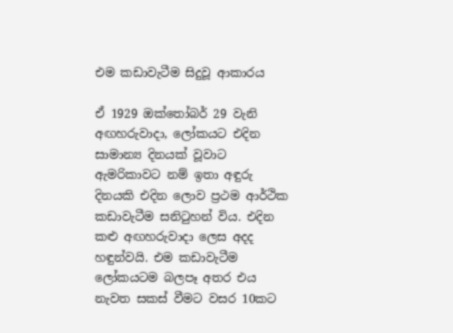එම කඩාවැටීම සිදුවූ ආකාරය

ඒ 1929 ඔක්තෝබර් 29 වැනි අඟහරුවාදා, ලෝකයට එදින සාමාන්‍ය දිනයක් වූවාට ඇමරිකාවට නම් ඉතා අඳුරු දිනයකි එදින ලොව ප්‍රථම ආර්ථික කඩාවැටීම සනිටුහන් විය. එදින කළු අඟහරුවා‍දා ලෙස අදද හඳුන්වයි. එම කඩාවැටීම ලෝකයටම බලපෑ අතර එය නැවත සකස් වීමට වසර 10කට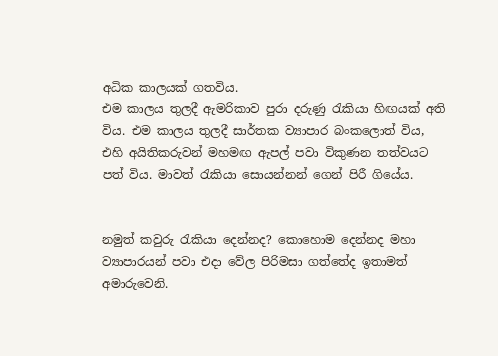අධික කාලයක් ගතවිය.
එම කා‍ලය තුලදී ඇමරිකා‍ව පුරා දරුණු රැකියා හිඟයක් අති විය. එම කාලය තුලදී සාර්තක ව්‍යාපාර බංකලොත් විය, එහි අයිතිකරුවන් මහමඟ ඇපල් පවා විකුණන තත්වයට පත් විය. මාවත් රැකියා සොයන්නන් ගෙන් පිරී ගියේය.


නමුත් ‍කවුරු රැකියා දෙන්නද? කොහොම දෙන්නද මහා ව්‍යාපාරයන් පවා එදා වේල පිරිමසා ගත්තේද ඉතාමත් අමාරුවෙනි.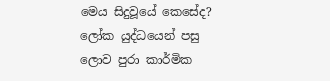මෙය සිදුවූයේ කෙසේද?
ලෝක යුද්ධයෙන් පසු ලොව පුරා කාර්මික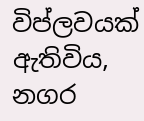විප්ලවයක් ඇතිවිය, නගර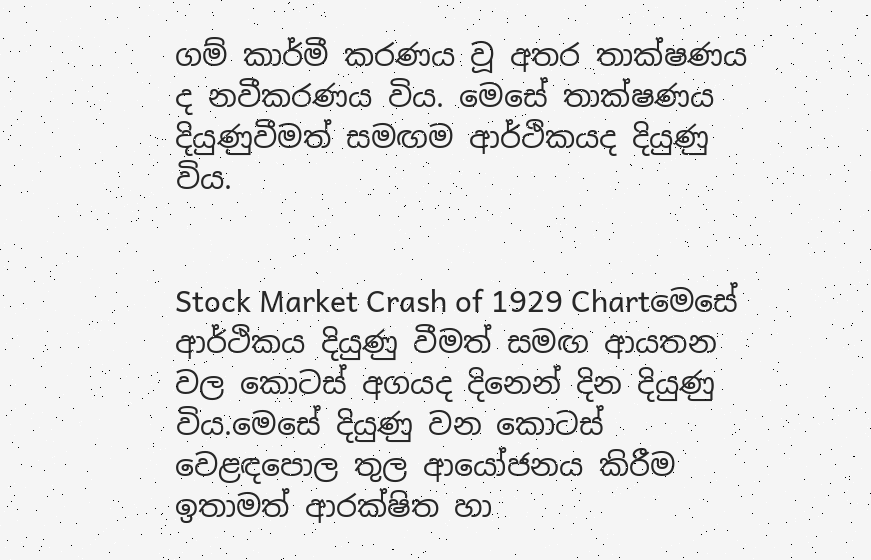ගම් කාර්මී කරණය වූ අතර තාක්ෂණය ද නවීකරණය විය. මෙසේ තාක්ෂණය දියුණුවීමත් සමඟම ආර්ථිකයද දියුණු විය.


Stock Market Crash of 1929 Chartමෙසේ ආර්ථිකය දියුණු වීමත් සමඟ ආයතන වල කොටස් අගයද දිනෙන් දින දියුණු විය.මෙසේ දියුණු වන කොටස් වෙළඳපොල තුල ආයෝජනය කිරීම ඉතාමත් ආරක්ෂිත හා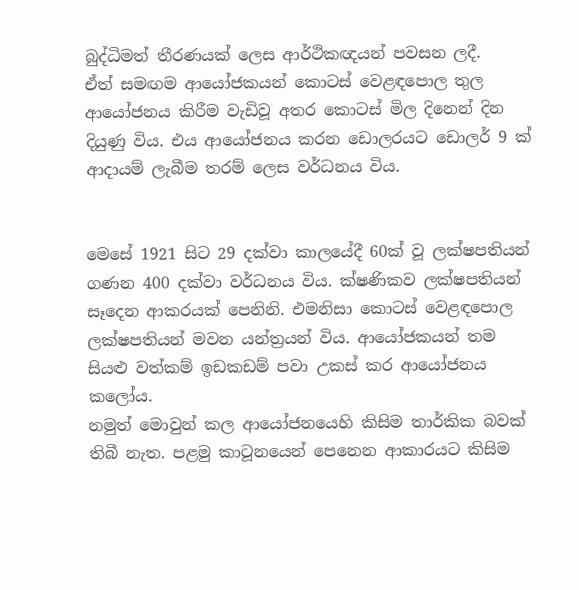බුද්ධිමත් තීරණයක් ලෙස ආර්ථිකඥයන් පවසන ලදී.
ඒත් සමඟම ආයෝජකයන් කොටස් වෙළඳපොල තුල ආයෝජනය කිරීම වැඩිවූ අතර කොටස් මිල දිනෙන් දින දියුණු විය. එය ආයෝජනය කරන ඩොලරයට ඩොලර් 9 ක් ආදායම් ලැබීම තරම් ලෙස වර්ධනය විය.


මෙසේ 1921 සිට 29 දක්වා කාලයේදී 60ක් වූ ලක්ෂපතියන් ගණන 400 දක්වා වර්ධනය විය. ක්ෂණිකව ලක්ෂපතියන් සෑදෙන ආකරයක් පෙනිනි. එමනිසා කොටස් වෙළඳපොල ලක්ෂපතියන් මවන යන්ත්‍රයන් විය. ආයෝජකයන් තම සියළු වත්කම් ඉඩකඩම් පවා උකස් කර ආයෝජනය කලෝය.
නමුත් මොවුන් කල ආයෝජනයෙහි කිසිම තාර්කික බවක් තිබී නැත. පළමු කාටූනයෙන් පෙනෙන ආකාරයට කිසිම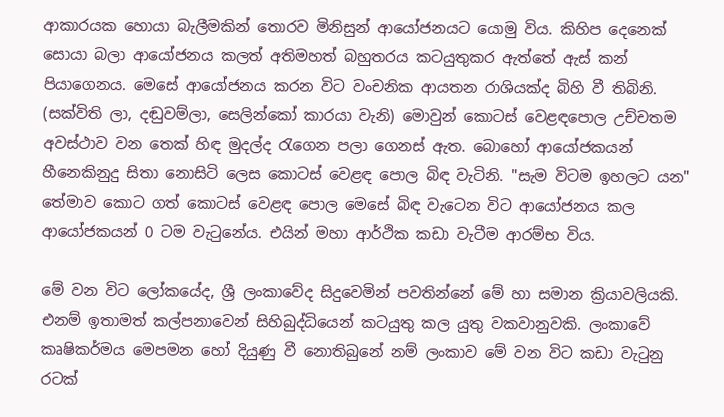ආකාරයක හොයා බැලීමකින් තොරව මිනිසුන් ආයෝජනයට යොමු විය. කිහිප දෙනෙක් සොයා බලා ආයෝජනය කලත් අතිමහත් බහුතරය කටයුතුකර ඇත්තේ ඇස් කන් පියාගෙනය. මෙසේ ආයෝජනය කරන විට වංචනික ආයතන රාශියක්ද බිහි වී තිබිනි. (සක්විති ලා, දඬුවම්ලා, සෙලින්කෝ කාරයා වැනි) මොවුන් කොටස් වෙළඳපොල උච්චතම අවස්ථාව වන තෙක් හිඳ මුදල්ද රැගෙන පලා ගෙනස් ඇත. බොහෝ ආයෝජකයන් හීනෙකිනුදු සිතා නොසිටි ලෙස කොටස් වෙළඳ පොල බිඳ වැටිනි. "සැම විටම ඉහලට යන" තේමාව කොට ගත් කොටස් වෙළඳ පොල මෙසේ බිඳ වැටෙන විට ආයෝජනය කල ආයෝජකයන් 0 ටම වැටුනේය. එයින් මහා ආර්ථික කඩා වැටීම ආරම්භ විය.

මේ වන විට ලෝකයේද, ශ්‍රී ලංකාවේද සිදුවෙමින් පවතින්නේ මේ හා සමාන ක්‍රියාවලියකි. එනම් ඉතාමත් කල්පනාවෙන් සිහිබුද්ධියෙන් කටයුතු කල යුතු වකවානුවකි. ලංකාවේ කෘෂිකර්මය මෙපමන හෝ දියුණු වී නොතිබුනේ නම් ලංකාව මේ වන විට කඩා වැටුනු රටක්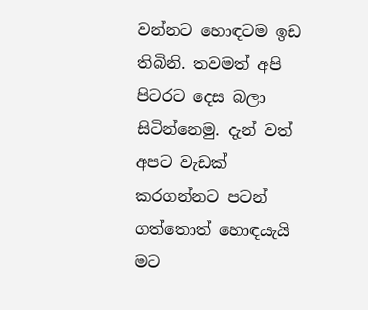වන්නට හොඳටම ඉඩ තිබිනි. තවමත් අපි පිටරට දෙස බලා සිටින්නෙමු. දැන් වත් අපට වැඩක් කරගන්නට පටන් ගත්තොත් හොඳයැයි මට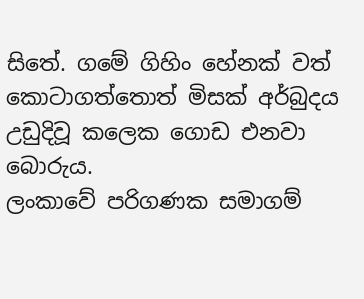සිතේ. ගමේ ගිහිං හේනක් වත් කොටාගත්තොත් මිසක් අර්බුදය උඩුදිවූ කලෙක ගොඩ එනවා බොරුය.
ලංකාවේ පරිගණක සමාගම්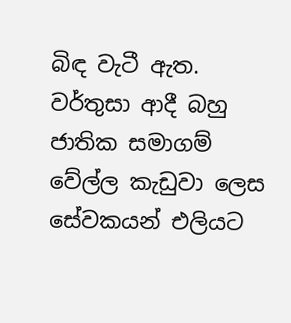බිඳ වැටී ඇත. වර්තුසා ආදී බහු ජාතික සමාගම් වේල්ල කැඩුවා ලෙස සේවකයන් එලියට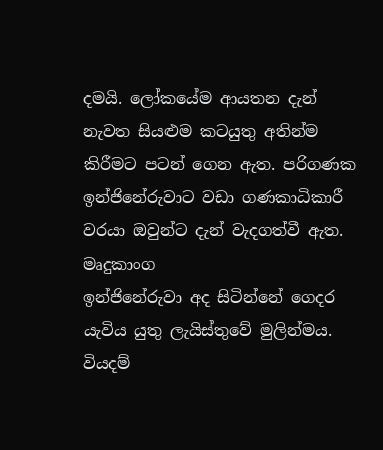දමයි. ලෝකයේම ආයතන දැන් නැවත සියළුම කටයුතු අතින්ම කිරීමට පටන් ගෙන ඇත. පරිගණක ඉන්ජිනේරුවාට වඩා ගණකාධිකාරී වරයා ඔවුන්ට දැන් වැදගත්වී ඇත. මෘදුකාංග
ඉන්ජිනේරුවා අද සිටින්නේ ගෙදර යැවිය යුතු ලැයිස්තුවේ මුලින්මය. වියදම්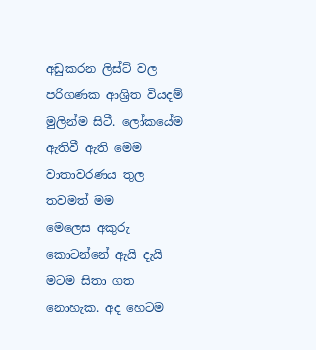අඩුකරන ලිස්ට් වල පරිගණක ආශ්‍රිත වියදම් මුලින්ම සිටී. ලෝකයේම ඇතිවී ඇති මෙම වාතාවරණය තුල තවමත් මම මෙලෙස ‍අකුරු කොටන්නේ ඇයි දැයි මටම සිතා ගත නොහැක. අද හෙටම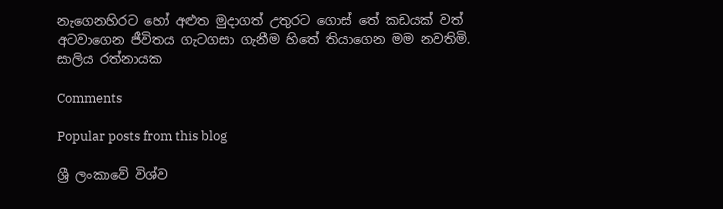නැගෙනහිරට හෝ අළුත මුදාගත් උතුරට ගොස් තේ කඩයක් වත් අටවාගෙන ජීවිතය ගැටගසා ගැනීම හිතේ තියාගෙන මම නවතිමි.
සාලිය රත්නායක

Comments

Popular posts from this blog

ශ්‍රී ලංකාවේ විශ්ව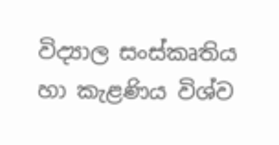විද්‍යාල සංස්කෘතිය හා කැළණිය විශ්ව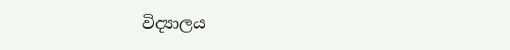විද්‍යාලය